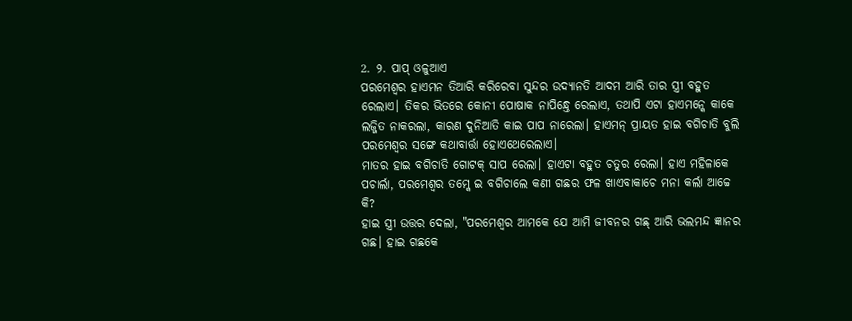2. ୨. ପାପ୍ ଓଳୁଆଏ
ପରମେଶ୍ବର ହାଏମନ ତିଆରି କରିରେବା ସୁନ୍ଦର ଉଦ୍ୟାନତି ଆଦମ ଆରି ତାର ସ୍ତ୍ରୀ ବହୁତ ରେଲାଏ। ତିକର ଭିତରେ କୋନୀ ପୋଷାକ ନାପିନ୍ଧ୍ତେ ରେଲାଏ, ତଥାପି ଏଟା ହାଏମନ୍କେ କାକେ ଲଜ୍ଜିତ ନାକରଲା, କାରଣ ଦୁନିଆତି କାଇ ପାପ ନାରେଲା। ହାଏମନ୍ ପ୍ରାୟତ ହାଇ ବଗିଚାତି ବୁଲି ପରମେଶ୍ବର ସଙ୍ଗେ କଥାବାର୍ତ୍ତା ହୋଏଥେରେଲାଏ।
ମାତର ହାଇ ବଗିଚାତି ଗୋଟକ୍ ସାପ ରେଲା। ହାଏଟା ବହୁତ ଚତୁର ରେଲା। ହାଏ ମହିଳାକେ ପଚାର୍ଲା, ପରମେଶ୍ବର ତମ୍କେ ଇ ବଗିଚାଲେ କଣୀ ଗଛର ଫଳ ଖାଏବାକାଚେ ମନା କର୍ଲା ଆଚ୍ଚେ କି?
ହାଇ ସ୍ତ୍ରୀ ଉତ୍ତର ଦେଲା, "ପରମେଶ୍ବର ଆମକେ ଯେ ଆମି ଜୀବନର ଗଛ୍ ଆରି ଭଲମନ୍ଦ ଜ୍ଞାନର ଗଛ। ହାଇ ଗଛକେ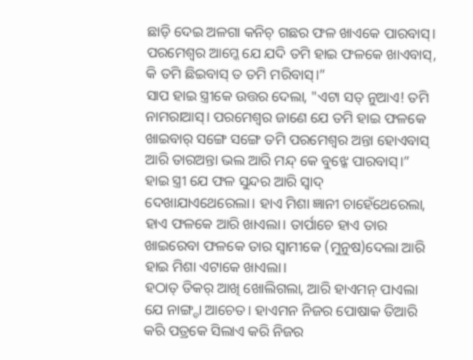ଛାଡ଼ି ଦେଇ ଅଳଗା କନିଚ୍ ଗଛର ଫଳ ଖାଏକେ ପାରବାସ୍। ପରମେଶ୍ବର ଆମ୍କେ ଯେ ଯଦି ତମି ହାଇ ଫଳକେ ଖାଏବାସ୍, କି ତମି ଛିଇବାସ୍ ତ ତମି ମରିବାସ୍।”
ସାପ ହାଇ ସ୍ତ୍ରୀକେ ଉତ୍ତର ଦେଲା, "ଏଟା ସତ୍ ନୁଆଏ! ତମି ନାମରାଆସ୍। ପରମେଶ୍ବର ଜାଣେ ଯେ ତମି ହାଇ ଫଳକେ ଖାଇବାର୍ ସଙ୍ଗେ ସଙ୍ଗେ ତମି ପରମେଶ୍ବର ଅନ୍ତା ହୋଏବାସ୍ ଆରି ତାରଅନ୍ତା ଭଲ ଆରି ମନ୍ଦ୍ କେ ବୁଝ୍କେ ପାରବାସ୍।”
ହାଇ ସ୍ତ୍ରୀ ଯେ ଫଳ ସୁନ୍ଦର ଆରି ସ୍ୱାଦ୍ ଦେଖାଯାଏଥେରେଲା। ହାଏ ମିଶା ଜ୍ଞାନୀ ଚାହେଁଥେରେଲା, ହାଏ ଫଳକେ ଆରି ଖାଏଲା। ତାର୍ପାଚେ ହାଏ ତାର ଖାଇରେବା ଫଳକେ ତାର ସ୍ୱାମୀକେ (ମୁନୁଷ)ଦେଲା ଆରି ହାଇ ମିଶା ଏଟାକେ ଖାଏଲା।
ହଠାତ୍ ତିକର୍ ଆଖି ଖୋଲିଗଲା, ଆରି ହାଏମନ୍ ପାଏଲା ଯେ ନାଙ୍ଗ୍ଡା ଆଚେତ। ହାଏମନ ନିଜର ପୋଷାକ ତିଆରି କରି ପତ୍ରକେ ସିଲାଏ କରି ନିଜର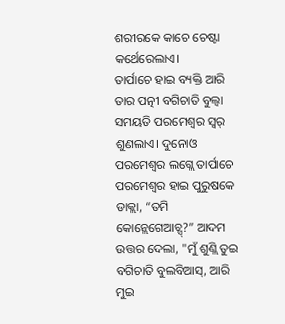ଶରୀରକେ କାଚେ ଚେଷ୍ଟା କର୍ଥେରେଲାଏ।
ତାର୍ପାଚେ ହାଇ ବ୍ୟକ୍ତି ଆରି ତାର ପତ୍ନୀ ବଗିଚାତି ବୁଲ୍ବା ସମୟତି ପରମେଶ୍ବର ସ୍ୱର୍ ଶୁଣଲାଏ। ଦୁନୋଓ ପରମେଶ୍ୱର ଲଗ୍ଲେ ତାର୍ପାଚେ ପରମେଶ୍ୱର ହାଇ ପୁରୁଷକେ ଡାକ୍ଲା, “ତମି କୋନ୍ଲେଗେଆଚ୍ସ୍?” ଆଦମ ଉତ୍ତର ଦେଲା, "ମୁଁ ଶୁଣ୍ଲି ତୁଇ ବଗିଚାତି ବୁଲବିଆସ୍, ଆରି ମୁଇ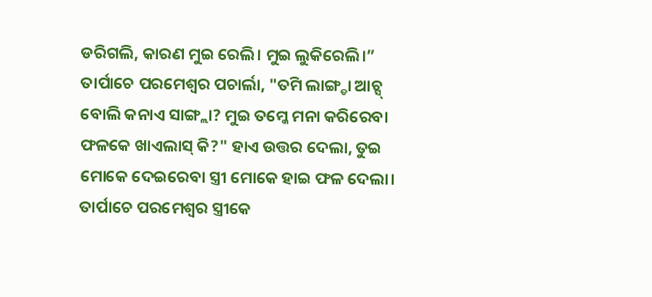ଡରିଗଲି, କାରଣ ମୁଇ ରେଲି। ମୁଇ ଲୁକିରେଲି।”
ତାର୍ପାଚେ ପରମେଶ୍ବର ପଚାର୍ଲା, "ତମି ଲାଙ୍ଗ୍ଡା ଆଚ୍ସ୍ ବୋଲି କନାଏ ସାଙ୍ଗ୍ଲା? ମୁଇ ତମ୍କେ ମନା କରିରେବା ଫଳକେ ଖାଏଲାସ୍ କି?" ହାଏ ଉତ୍ତର ଦେଲା, ତୁଇ ମୋକେ ଦେଇରେବା ସ୍ତ୍ରୀ ମୋକେ ହାଇ ଫଳ ଦେଲା। ତାର୍ପାଚେ ପରମେଶ୍ୱର ସ୍ତ୍ରୀକେ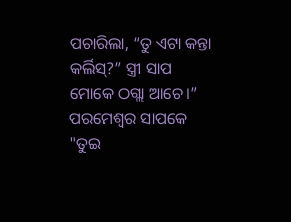ପଚାରିଲା, “ତୁ ଏଟା କନ୍ତା କର୍ଲିସ୍?” ସ୍ତ୍ରୀ ସାପ ମୋକେ ଠଗ୍ଲା ଆଚେ।”
ପରମେଶ୍ବର ସାପକେ "ତୁଇ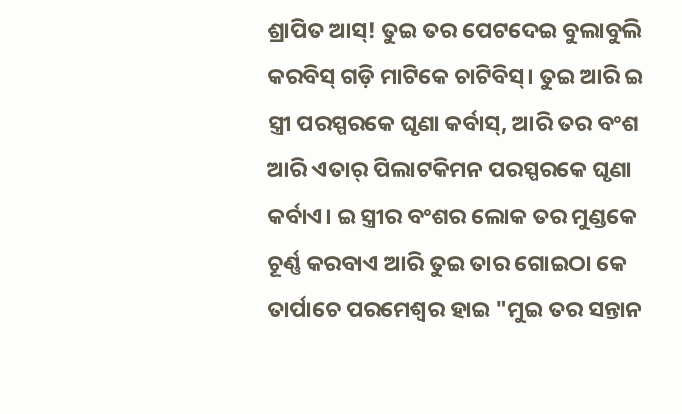ଶ୍ରାପିତ ଆସ୍! ତୁଇ ତର ପେଟଦେଇ ବୁଲାବୁଲି କରବିସ୍ ଗଡ଼ି ମାଟିକେ ଚାଟିବିସ୍। ତୁଇ ଆରି ଇ ସ୍ତ୍ରୀ ପରସ୍ପରକେ ଘୃଣା କର୍ବାସ୍, ଆରି ତର ବଂଶ ଆରି ଏତାର୍ ପିଲାଟକିମନ ପରସ୍ପରକେ ଘୃଣା କର୍ବାଏ। ଇ ସ୍ତ୍ରୀର ବଂଶର ଲୋକ ତର ମୁଣ୍ଡକେ ଚୂର୍ଣ୍ଣ କରବାଏ ଆରି ତୁଇ ତାର ଗୋଇଠା କେ
ତାର୍ପାଚେ ପରମେଶ୍ୱର ହାଇ "ମୁଇ ତର ସନ୍ତାନ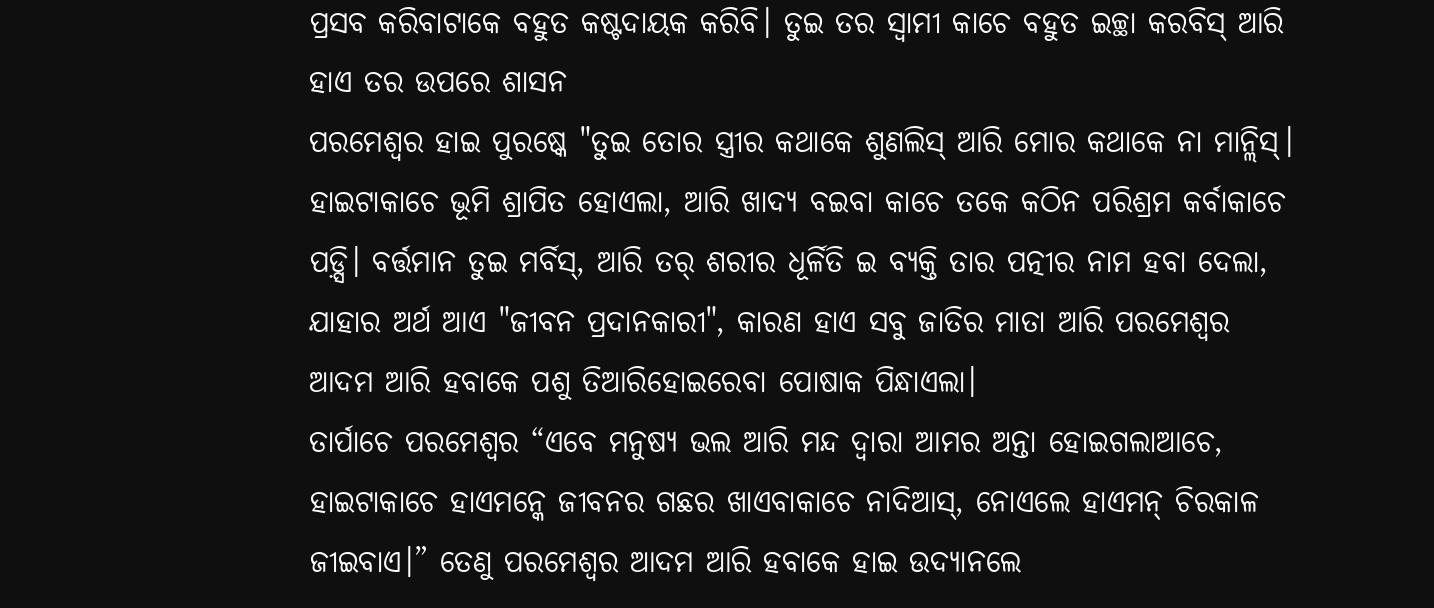ପ୍ରସବ କରିବାଟାକେ ବହୁତ କଷ୍ଟଦାୟକ କରିବି। ତୁଇ ତର ସ୍ୱାମୀ କାଚେ ବହୁତ ଇଚ୍ଛା କରବିସ୍ ଆରି ହାଏ ତର ଉପରେ ଶାସନ
ପରମେଶ୍ୱର ହାଇ ପୁରଷ୍କେ "ତୁଇ ତୋର ସ୍ତ୍ରୀର କଥାକେ ଶୁଣଲିସ୍ ଆରି ମୋର କଥାକେ ନା ମାନ୍ଲିସ୍। ହାଇଟାକାଚେ ଭୂମି ଶ୍ରାପିତ ହୋଏଲା, ଆରି ଖାଦ୍ୟ ବଇବା କାଚେ ତକେ କଠିନ ପରିଶ୍ରମ କର୍ବାକାଚେ ପଡ଼୍ସି। ବର୍ତ୍ତମାନ ତୁଇ ମର୍ବିସ୍, ଆରି ତର୍ ଶରୀର ଧୂର୍ଳିତି ଇ ବ୍ୟକ୍ତି ତାର ପତ୍ନୀର ନାମ ହବା ଦେଲା, ଯାହାର ଅର୍ଥ ଆଏ "ଜୀବନ ପ୍ରଦାନକାରୀ", କାରଣ ହାଏ ସବୁ ଜାତିର ମାତା ଆରି ପରମେଶ୍ବର ଆଦମ ଆରି ହବାକେ ପଶୁ ତିଆରିହୋଇରେବା ପୋଷାକ ପିନ୍ଧାଏଲା।
ତାର୍ପାଚେ ପରମେଶ୍ବର “ଏବେ ମନୁଷ୍ୟ ଭଲ ଆରି ମନ୍ଦ ଦ୍ୱାରା ଆମର ଅନ୍ତା ହୋଇଗଲାଆଚେ, ହାଇଟାକାଚେ ହାଏମନ୍କେ ଜୀବନର ଗଛର ଖାଏବାକାଚେ ନାଦିଆସ୍, ନୋଏଲେ ହାଏମନ୍ ଚିରକାଳ ଜୀଇବାଏ।” ତେଣୁ ପରମେଶ୍ବର ଆଦମ ଆରି ହବାକେ ହାଇ ଉଦ୍ୟାନଲେ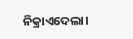ନିକ୍ରାଏଦେଲା।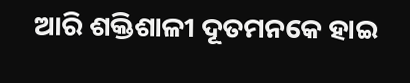ଆରି ଶକ୍ତିଶାଳୀ ଦୂତମନକେ ହାଇ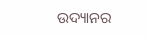ଉଦ୍ୟାନର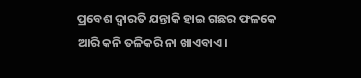ପ୍ରବେଶ ଦ୍ୱାରତି ଯନ୍ତାକି ହାଇ ଗଛର ଫଳକେ ଆରି କନି ତଳିକରି ନା ଖାଏବାଏ।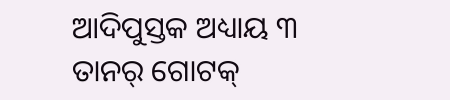ଆଦିପୁସ୍ତକ ଅଧ୍ୟାୟ ୩ ତାନର୍ ଗୋଟକ୍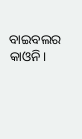ବାଇବଲର କାଓନି।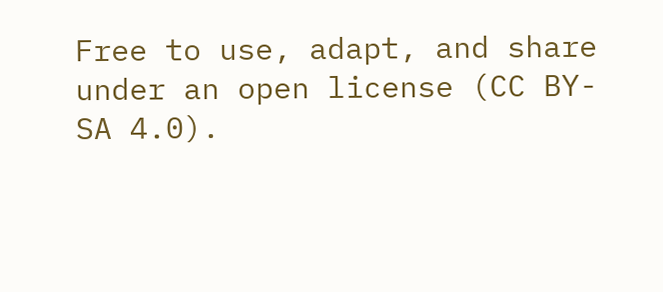Free to use, adapt, and share under an open license (CC BY-SA 4.0).